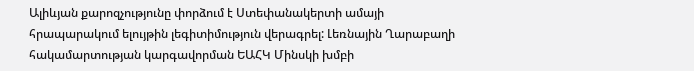Ալիևյան քարոզչությունը փորձում է Ստեփանակերտի ամայի հրապարակում ելույթին լեգիտիմություն վերագրել: Լեռնային Ղարաբաղի հակամարտության կարգավորման ԵԱՀԿ Մինսկի խմբի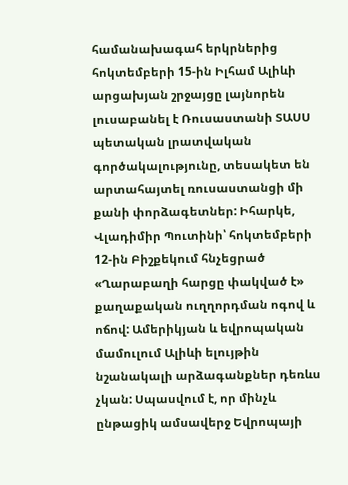համանախագահ երկրներից հոկտեմբերի 15-ին Իլհամ Ալիևի արցախյան շրջայցը լայնորեն լուսաբանել է Ռուսաստանի ՏԱՍՍ պետական լրատվական գործակալությունը, տեսակետ են արտահայտել ռուսաստանցի մի քանի փորձագետներ: Իհարկե, Վլադիմիր Պուտինի՝ հոկտեմբերի 12-ին Բիշքեկում հնչեցրած «Ղարաբաղի հարցը փակված է» քաղաքական ուղղորդման ոգով և ոճով: Ամերիկյան և եվրոպական մամուլում Ալիևի ելույթին նշանակալի արձագանքներ դեռևս չկան: Սպասվում է, որ մինչև ընթացիկ ամսավերջ Եվրոպայի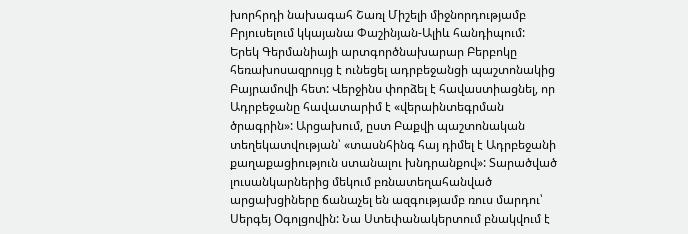խորհրդի նախագահ Շառլ Միշելի միջնորդությամբ Բրյուսելում կկայանա Փաշինյան-Ալիև հանդիպում:
Երեկ Գերմանիայի արտգործնախարար Բերբոկը հեռախոսազրույց է ունեցել ադրբեջանցի պաշտոնակից Բայրամովի հետ: Վերջինս փորձել է հավաստիացնել, որ Ադրբեջանը հավատարիմ է «վերաինտեգրման ծրագրին»: Արցախում, ըստ Բաքվի պաշտոնական տեղեկատվության՝ «տասնհինգ հայ դիմել է Ադրբեջանի քաղաքացիություն ստանալու խնդրանքով»: Տարածված լուսանկարներից մեկում բռնատեղահանված արցախցիները ճանաչել են ազգությամբ ռուս մարդու՝ Սերգեյ Օգոլցովին: Նա Ստեփանակերտում բնակվում է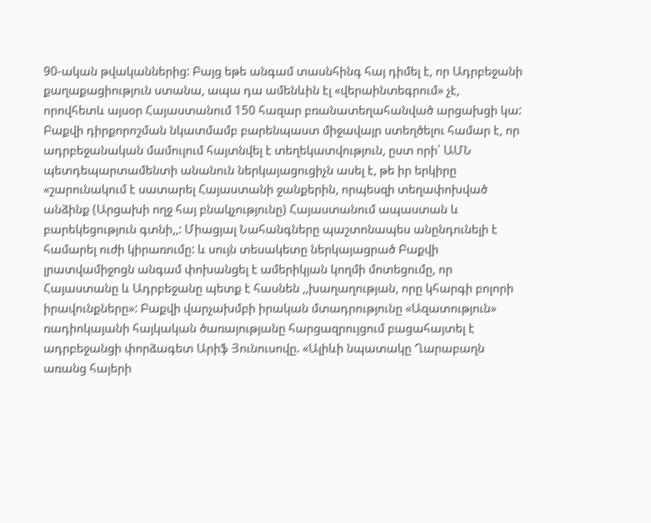90-ական թվականներից: Բայց եթե անգամ տասնհինգ հայ դիմել է, որ Ադրբեջանի քաղաքացիություն ստանա, ապա դա ամենևին էլ «վերաինտեգրում» չէ, որովհետև այսօր Հայաստանում 150 հազար բռանատեղահանված արցախցի կա:
Բաքվի դիրքորոշման նկատմամբ բարենպաստ միջավայր ստեղծելու համար է, որ ադրբեջանական մամուլում հայտնվել է տեղեկատվություն, ըստ որի՝ ԱՄՆ պետդեպարտամենտի անանուն ներկայացուցիչն ասել է, թե իր երկիրը «շարունակում է սատարել Հայաստանի ջանքերին, որպեսզի տեղափոխված անձինք (Արցախի ողջ հայ բնակչությունը) Հայաստանում ապաստան և բարեկեցություն գտնի,,: Միացյալ Նահանգները պաշտոնապես անընդունելի է համարել ուժի կիրառումը: և սույն տեսակետը ներկայացրած Բաքվի լրատվամիջոցն անգամ փոխանցել է ամերիկյան կողմի մոտեցումը, որ Հայաստանը և Ադրբեջանը պետք է հասնեն ,,խաղաղության, որը կհարգի բոլորի իրավունքները»: Բաքվի վարչախմբի իրական մտադրությունը «Ազատություն» ռադիոկայանի հայկական ծառայությանը հարցազրույցում բացահայտել է ադրբեջանցի փորձագետ Արիֆ Յունուսովը. «Ալիևի նպատակը Ղարաբաղն առանց հայերի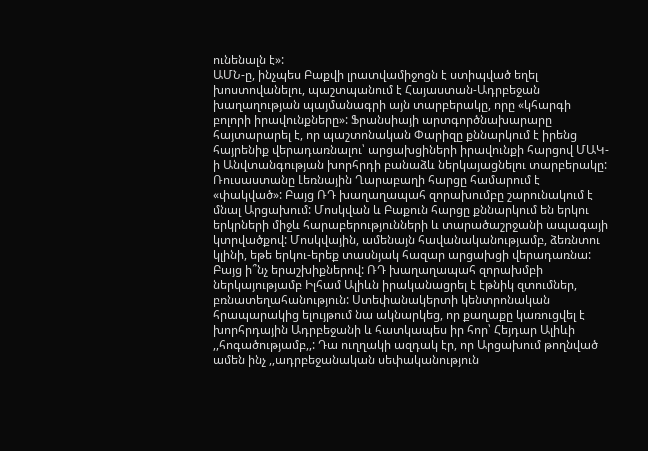ունենալն է»:
ԱՄՆ-ը, ինչպես Բաքվի լրատվամիջոցն է ստիպված եղել խոստովանելու, պաշտպանում է Հայաստան-Ադրբեջան խաղաղության պայմանագրի այն տարբերակը, որը «կհարգի բոլորի իրավունքները»: Ֆրանսիայի արտգործնախարարը հայտարարել է, որ պաշտոնական Փարիզը քննարկում է իրենց հայրենիք վերադառնալու՝ արցախցիների իրավունքի հարցով ՄԱԿ-ի Անվտանգության խորհրդի բանաձև ներկայացնելու տարբերակը: Ռուսաստանը Լեռնային Ղարաբաղի հարցը համարում է «փակված»: Բայց ՌԴ խաղաղապահ զորախումբը շարունակում է մնալ Արցախում: Մոսկվան և Բաքուն հարցը քննարկում են երկու երկրների միջև հարաբերությունների և տարածաշրջանի ապագայի կտրվածքով: Մոսկվային, ամենայն հավանականությամբ, ձեռնտու կլինի, եթե երկու-երեք տասնյակ հազար արցախցի վերադառնա:
Բայց ի՞նչ երաշխիքներով: ՌԴ խաղաղապահ զորախմբի ներկայությամբ Իլհամ Ալիևն իրականացրել է էթնիկ զտումներ, բռնատեղահանություն: Ստեփանակերտի կենտրոնական հրապարակից ելույթում նա ակնարկեց, որ քաղաքը կառուցվել է խորհրդային Ադրբեջանի և հատկապես իր հոր՝ Հեյդար Ալիևի ,,հոգածությամբ,,: Դա ուղղակի ազդակ էր, որ Արցախում թողնված ամեն ինչ ,,ադրբեջանական սեփականություն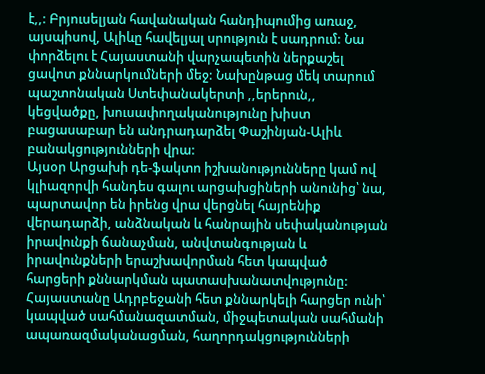է,,: Բրյուսելյան հավանական հանդիպումից առաջ, այսպիսով, Ալիևը հավելյալ սրություն է սադրում: Նա փորձելու է Հայաստանի վարչապետին ներքաշել ցավոտ քննարկումների մեջ: Նախընթաց մեկ տարում պաշտոնական Ստեփանակերտի ,,երերուն,, կեցվածքը, խուսափողականությունը խիստ բացասաբար են անդրադարձել Փաշինյան-Ալիև բանակցությունների վրա:
Այսօր Արցախի դե-ֆակտո իշխանությունները կամ ով կլիազորվի հանդես գալու արցախցիների անունից՝ նա, պարտավոր են իրենց վրա վերցնել հայրենիք վերադարձի, անձնական և հանրային սեփականության իրավունքի ճանաչման, անվտանգության և իրավունքների երաշխավորման հետ կապված հարցերի քննարկման պատասխանատվությունը: Հայաստանը Ադրբեջանի հետ քննարկելի հարցեր ունի՝ կապված սահմանազատման, միջպետական սահմանի ապառազմականացման, հաղորդակցությունների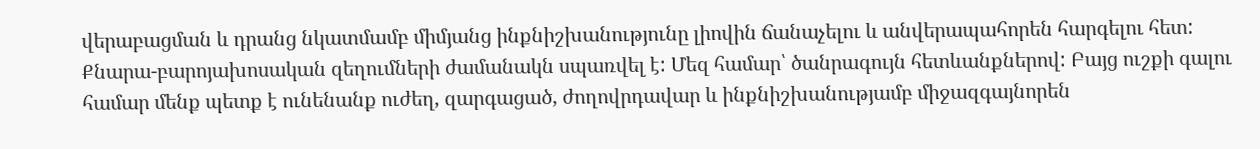վերաբացման և դրանց նկատմամբ միմյանց ինքնիշխանությունը լիովին ճանաչելու և անվերապահորեն հարգելու հետ: Քնարա-բարոյախոսական զեղումների ժամանակն սպառվել է: Մեզ համար՝ ծանրագույն հետևանքներով: Բայց ուշքի գալու համար մենք պետք է ունենանք ուժեղ, զարգացած, ժողովրդավար և ինքնիշխանությամբ միջազգայնորեն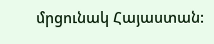մրցունակ Հայաստան: